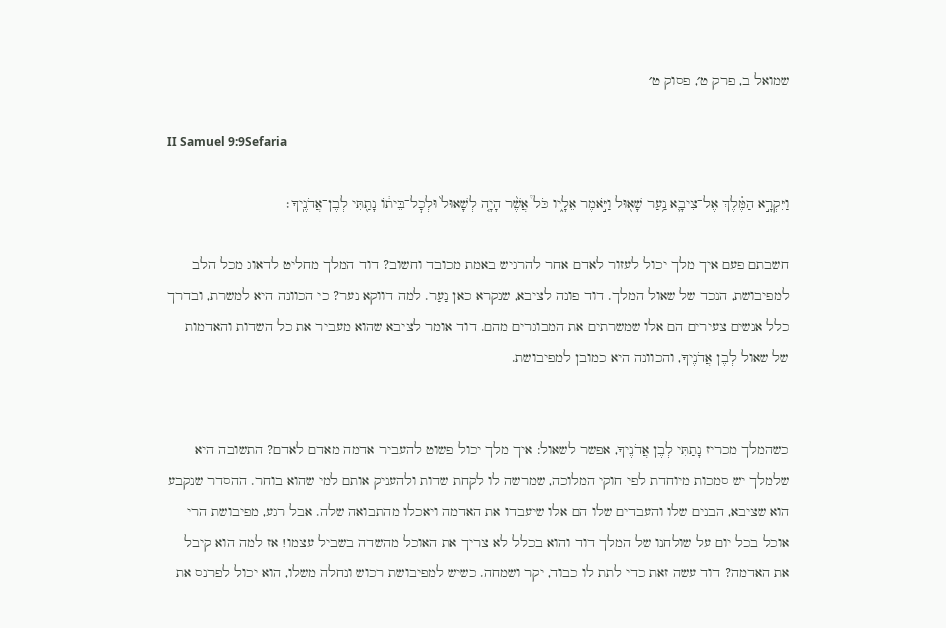שמואל ב, פרק ט׳, פסוק ט׳

II Samuel 9:9Sefaria

וַיִּקְרָ֣א הַמֶּ֗לֶךְ אֶל־צִיבָ֛א נַ֥עַר שָׁא֖וּל וַיֹּ֣אמֶר אֵלָ֑יו כֹּל֩ אֲשֶׁ֨ר הָיָ֤ה לְשָׁאוּל֙ וּלְכׇל־בֵּית֔וֹ נָתַ֖תִּי לְבֶן־אֲדֹנֶֽיךָ׃

חשבתם פעם איך מלך יכול לעזור לאדם אחר להרגיש באמת מכובד וחשוב? דוד המלך מחליט לדאוג מכל הלב למפיבושת, הנכד של שאול המלך. דוד פונה לציבא, שנקרא כאן נַעַר. למה דווקא נער? כי הכוונה היא למשרת, ובדרך כלל אנשים צעירים הם אלו שמשרתים את המבוגרים מהם. דוד אומר לציבא שהוא מעביר את כל השדות והאדמות של שאול לְבֶן אֲדֹנֶיךָ, והכוונה היא כמובן למפיבושת.


כשהמלך מכריז נָתַתִּי לְבֶן אֲדֹנֶיךָ, אפשר לשאול: איך מלך יכול פשוט להעביר אדמה מאדם לאדם? התשובה היא שלמלך יש סמכות מיוחדת לפי חוקי המלוכה, שמרשה לו לקחת שדות ולהעניק אותם למי שהוא בוחר. ההסדר שנקבע הוא שציבא, הבנים שלו והעבדים שלו הם אלו שיעבדו את האדמה ויאכלו מהתבואה שלה. אבל רגע, מפיבושת הרי אוכל בכל יום על שולחנו של המלך דוד והוא בכלל לא צריך את האוכל מהשדה בשביל עצמו! אז למה הוא קיבל את האדמה? דוד עשה זאת כדי לתת לו כבוד, יקר ושמחה. כשיש למפיבושת רכוש ונחלה משלו, הוא יכול לפרנס את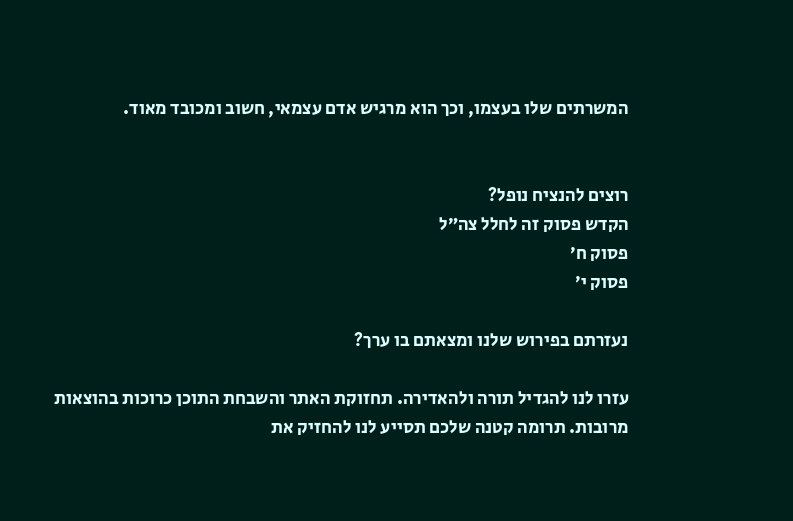המשרתים שלו בעצמו, וכך הוא מרגיש אדם עצמאי, חשוב ומכובד מאוד.


רוצים להנציח נופל?
הקדש פסוק זה לחלל צה״ל
פסוק ח׳
פסוק י׳

נעזרתם בפירוש שלנו ומצאתם בו ערך?

עזרו לנו להגדיל תורה ולהאדירה. תחזוקת האתר והשבחת התוכן כרוכות בהוצאות מרובות. תרומה קטנה שלכם תסייע לנו להחזיק את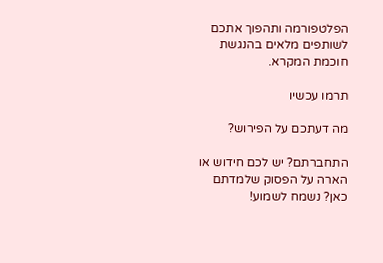הפלטפורמה ותהפוך אתכם לשותפים מלאים בהנגשת חוכמת המקרא.

תרמו עכשיו

מה דעתכם על הפירוש?

התחברתם? יש לכם חידוש או הארה על הפסוק שלמדתם כאן? נשמח לשמוע!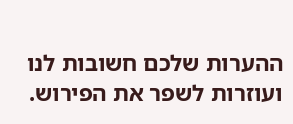ההערות שלכם חשובות לנו ועוזרות לשפר את הפירוש.